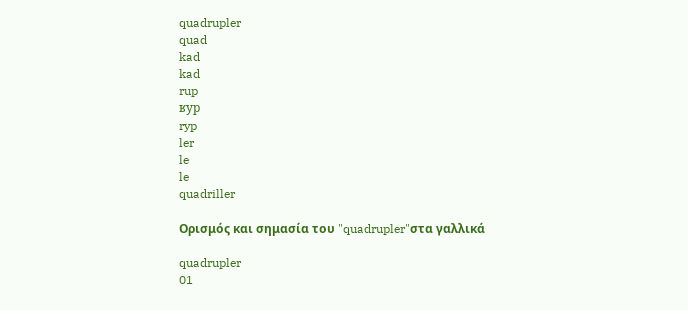quadrupler
quad
kad
kad
rup
ʁyp
ryp
ler
le
le
quadriller

Ορισμός και σημασία του "quadrupler"στα γαλλικά

quadrupler
01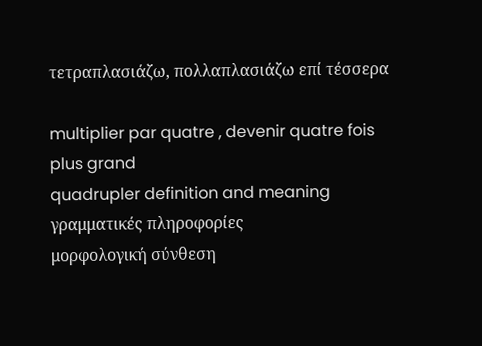τετραπλασιάζω, πολλαπλασιάζω επί τέσσερα

multiplier par quatre , devenir quatre fois plus grand
quadrupler definition and meaning
γραμματικές πληροφορίες
μορφολογική σύνθεση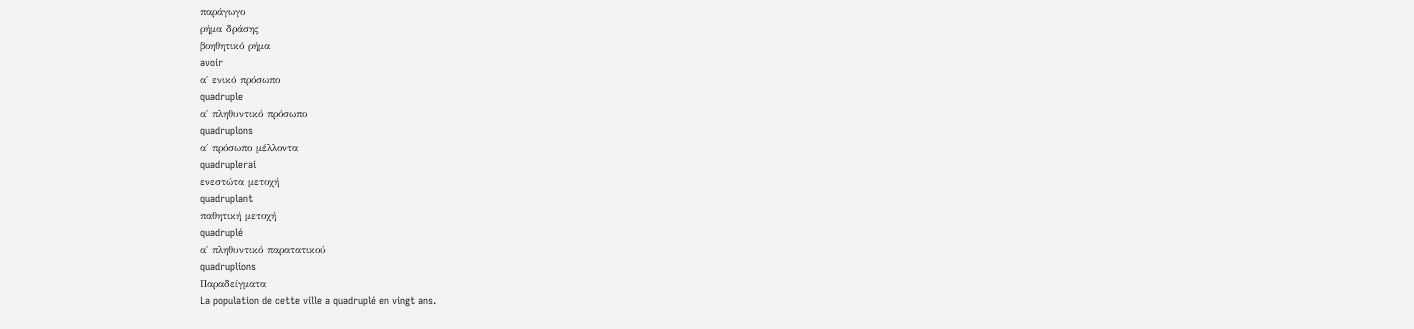παράγωγο
ρήμα δράσης
βοηθητικό ρήμα
avoir
α΄ ενικό πρόσωπο
quadruple
α΄ πληθυντικό πρόσωπο
quadruplons
α΄ πρόσωπο μέλλοντα
quadruplerai
ενεστώτα μετοχή
quadruplant
παθητική μετοχή
quadruplé
α΄ πληθυντικό παρατατικού
quadruplions
Παραδείγματα
La population de cette ville a quadruplé en vingt ans.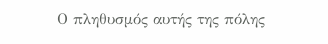Ο πληθυσμός αυτής της πόλης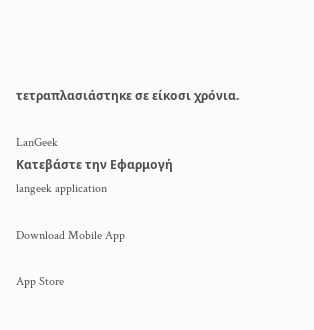τετραπλασιάστηκε σε είκοσι χρόνια.

LanGeek
Κατεβάστε την Εφαρμογή
langeek application

Download Mobile App

App Store